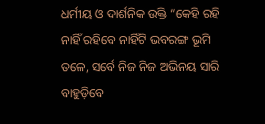ଧର୍ମୀୟ ଓ ଦାର୍ଶନିକ ଉକ୍ତି “କେହି ରହି ନାହିଁ ରହିବେ ନାହିଁଟି ଭବରଙ୍ଗ ଭୂମି ତଳେ, ସର୍ବେ ନିଜ ନିଜ ଅଭିନୟ ସାରି ବାହୁଡ଼ିବେ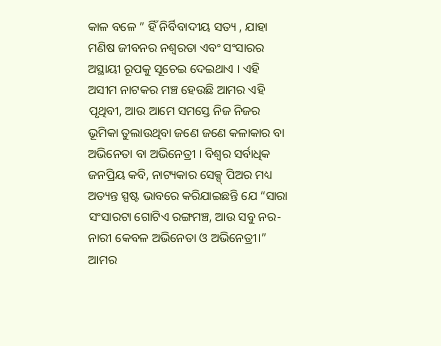କାଳ ବଳେ ” ହିଁ ନିର୍ବିବାଦୀୟ ସତ୍ୟ , ଯାହା ମଣିଷ ଜୀବନର ନଶ୍ୱରତା ଏବଂ ସଂସାରର ଅସ୍ଥାୟୀ ରୂପକୁ ସୂଚେଇ ଦେଇଥାଏ । ଏହି ଅସୀମ ନାଟକର ମଞ୍ଚ ହେଉଛି ଆମର ଏହି ପୃଥିବୀ, ଆଉ ଆମେ ସମସ୍ତେ ନିଜ ନିଜର ଭୂମିକା ତୁଲାଉଥିବା ଜଣେ ଜଣେ କଳାକାର ବା ଅଭିନେତା ବା ଅଭିନେତ୍ରୀ । ବିଶ୍ବର ସର୍ବାଧିକ ଜନପ୍ରିୟ କବି, ନାଟ୍ୟକାର ସେକ୍ସ୍ ପିଅର ମଧ୍ୟ ଅତ୍ୟନ୍ତ ସ୍ପଷ୍ଟ ଭାବରେ କରିଯାଇଛନ୍ତି ଯେ “ସାରା ସଂସାରଟା ଗୋଟିଏ ରଙ୍ଗମଞ୍ଚ, ଆଉ ସବୁ ନର-ନାରୀ କେବଳ ଅଭିନେତା ଓ ଅଭିନେତ୍ରୀ।” ଆମର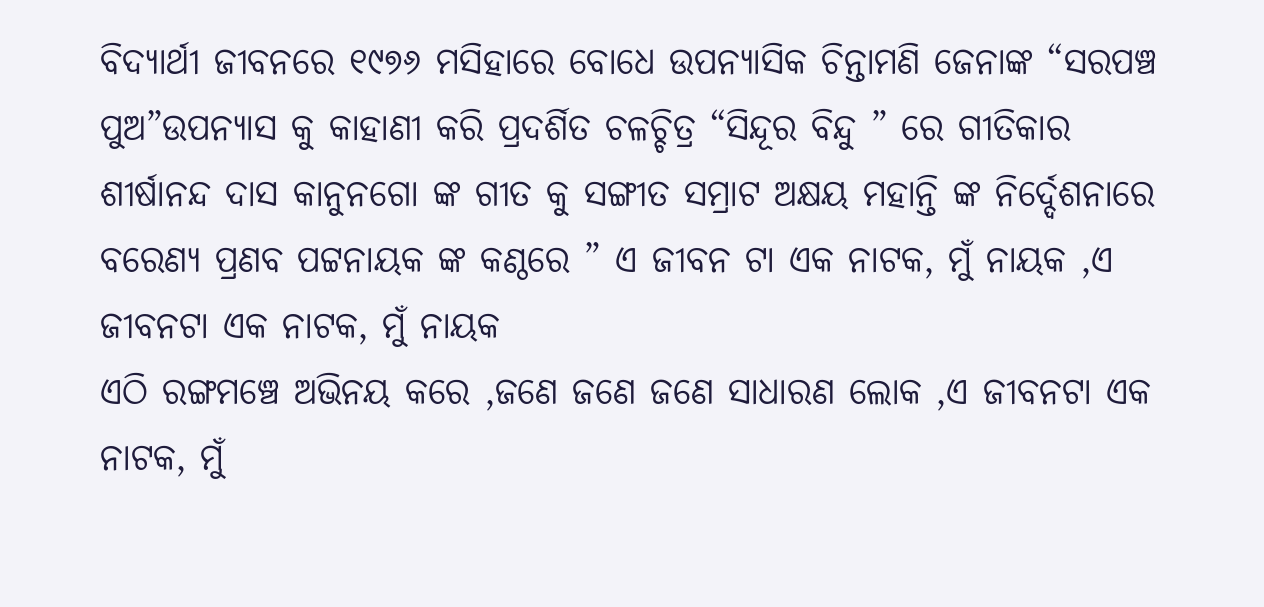ବିଦ୍ୟାର୍ଥୀ ଜୀବନରେ ୧୯୭୬ ମସିହାରେ ବୋଧେ ଉପନ୍ୟାସିକ ଚିନ୍ତାମଣି ଜେନାଙ୍କ “ସରପଞ୍ଚ ପୁଅ”ଉପନ୍ୟାସ କୁ କାହାଣୀ କରି ପ୍ରଦର୍ଶିତ ଚଳଚ୍ଚିତ୍ର “ସିନ୍ଦୂର ବିନ୍ଦୁ ” ରେ ଗୀତିକାର ଶୀର୍ଷାନନ୍ଦ ଦାସ କାନୁନଗୋ ଙ୍କ ଗୀତ କୁ ସଙ୍ଗୀତ ସମ୍ରାଟ ଅକ୍ଷୟ ମହାନ୍ତି ଙ୍କ ନିର୍ଦ୍ଦେଶନାରେ ବରେଣ୍ୟ ପ୍ରଣବ ପଟ୍ଟନାୟକ ଙ୍କ କଣ୍ଠରେ ” ଏ ଜୀବନ ଟା ଏକ ନାଟକ, ମୁଁ ନାୟକ ,ଏ ଜୀବନଟା ଏକ ନାଟକ, ମୁଁ ନାୟକ
ଏଠି ରଙ୍ଗମଞ୍ଚେ ଅଭିନୟ କରେ ,ଜଣେ ଜଣେ ଜଣେ ସାଧାରଣ ଲୋକ ,ଏ ଜୀବନଟା ଏକ ନାଟକ, ମୁଁ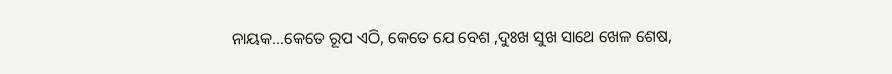ନାୟକ…କେତେ ରୂପ ଏଠି, କେତେ ଯେ ବେଶ ,ଦୁଃଖ ସୁଖ ସାଥେ ଖେଳ ଶେଷ,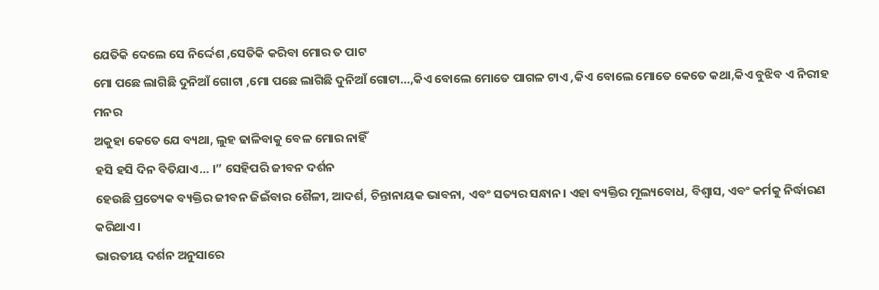ଯେତିକି ଦେଲେ ସେ ନିର୍ଦ୍ଦେଶ ,ସେତିକି କରିବା ମୋର ତ ପାଟ
ମୋ ପଛେ ଲାଗିଛି ଦୁନିଆଁ ଗୋଟା ,ମୋ ପଛେ ଲାଗିଛି ଦୁନିଆଁ ଗୋଟା…,କିଏ ବୋଲେ ମୋତେ ପାଗଳ ଟାଏ ,କିଏ ବୋଲେ ମୋତେ କେତେ କଥା,କିଏ ବୁଝିବ ଏ ନିରୀହ ମନର
ଅକୁହା କେତେ ଯେ ବ୍ୟଥା, ଲୁହ ଢାଳିବାକୁ ବେଳ ମୋର ନାହିଁ
ହସି ହସି ଦିନ ବିତିଯାଏ… ।” ସେହିପରି ଜୀବନ ଦର୍ଶନ
ହେଉଛି ପ୍ରତ୍ୟେକ ବ୍ୟକ୍ତିର ଜୀବନ ଜିଇଁବାର ଶୈଳୀ, ଆଦର୍ଶ, ଚିନ୍ତାନାୟକ ଭାବନା, ଏବଂ ସତ୍ୟର ସନ୍ଧାନ। ଏହା ବ୍ୟକ୍ତିର ମୂଲ୍ୟବୋଧ, ବିଶ୍ୱାସ, ଏବଂ କର୍ମକୁ ନିର୍ଦ୍ଧାରଣ କରିଥାଏ।
ଭାରତୀୟ ଦର୍ଶନ ଅନୁସାରେ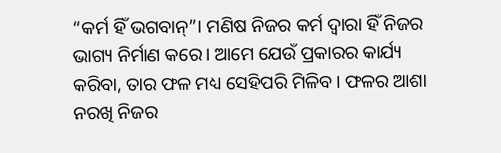“କର୍ମ ହିଁ ଭଗବାନ୍”। ମଣିଷ ନିଜର କର୍ମ ଦ୍ୱାରା ହିଁ ନିଜର ଭାଗ୍ୟ ନିର୍ମାଣ କରେ। ଆମେ ଯେଉଁ ପ୍ରକାରର କାର୍ଯ୍ୟ କରିବା, ତାର ଫଳ ମଧ୍ୟ ସେହିପରି ମିଳିବ। ଫଳର ଆଶା ନରଖି ନିଜର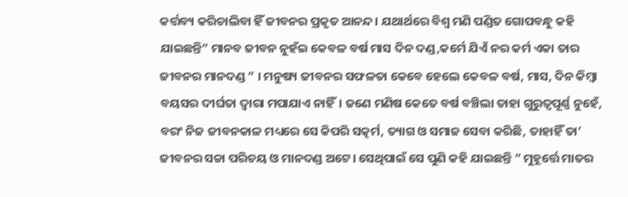କର୍ତ୍ତବ୍ୟ କରିଚାଲିବା ହିଁ ଜୀବନର ପ୍ରକୃତ ଆନନ୍ଦ। ଯଥାର୍ଥରେ ବିଶ୍ବ ମଣି ପଣ୍ଡିତ ଗୋପବନ୍ଧୁ କହି ଯାଇଛନ୍ତି” ମାନବ ଜୀବନ ନୁହଁଇ କେବଳ ବର୍ଷ ମାସ ଦିନ ଦଣ୍ଡ,କର୍ମେ ଯିଏଁ ନର କର୍ମ ଏକା ତାର ଜୀବନର ମାନଦଣ୍ଡ ” । ମନୁଷ୍ୟ ଜୀବନର ସଫଳତା କେବେ ହେଲେ କେବଳ ବର୍ଷ, ମାସ, ଦିନ କିମ୍ବା ବୟସର ଦୀର୍ଘତା ଦ୍ୱାରା ମପାଯାଏ ନାହିଁ। ଜଣେ ମଣିଷ କେତେ ବର୍ଷ ବଞ୍ଚିଲା ତାହା ଗୁରୁତ୍ୱପୂର୍ଣ୍ଣ ନୁହେଁ, ବରଂ ନିଜ ଜୀବନକାଳ ମଧ୍ୟରେ ସେ କିପରି ସତ୍କର୍ମ, ତ୍ୟାଗ ଓ ସମାଜ ସେବା କରିଛି, ତାହାହିଁ ତା’ ଜୀବନର ସଚ୍ଚା ପରିଚୟ ଓ ମାନଦଣ୍ଡ ଅଟେ। ସେଥିପାଇଁ ସେ ପୁଣି କହି ଯାଇଛନ୍ତି ” ମୁହୂର୍ତ୍ତେ ମାତର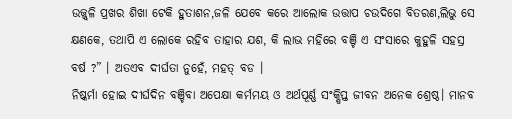ଉଜ୍ଜ୍ୱଳି ପ୍ରଖର ଶିଖା ଟେକି ହୁତାଶନ,ଜଳି ଯେବେ କରେ ଆଲୋକ ଉତ୍ତାପ ଚଉଦିଗେ ବିତରଣ,ଲିଭୁ ସେ କ୍ଷଣକେ, ତଥାପି ଏ ଲୋକେ ରହିବ ତାହାର ଯଶ, କି ଲାଭ ମହିରେ ବଞ୍ଚି ଏ ସଂସାରେ କୁହୁଳି ସହସ୍ର ବର୍ଷ ?” । ଅତଏବ ଦୀର୍ଘତା ନୁହେଁ, ମହତ୍ ବଡ ।
ନିଷ୍କର୍ମା ହୋଇ ଦୀର୍ଘଦିନ ବଞ୍ଚିବା ଅପେକ୍ଷା କର୍ମମୟ ଓ ଅର୍ଥପୂର୍ଣ୍ଣ ସଂକ୍ଷିପ୍ତ ଜୀବନ ଅନେକ ଶ୍ରେଷ୍ଠ। ମାନବ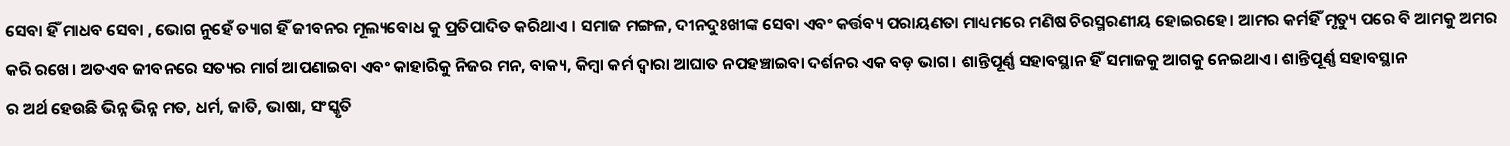ସେବା ହିଁ ମାଧବ ସେବା , ଭୋଗ ନୁହେଁ ତ୍ୟାଗ ହିଁ ଜୀବନର ମୂଲ୍ୟବୋଧ କୁ ପ୍ରତିପାଦିତ କରିଥାଏ । ସମାଜ ମଙ୍ଗଳ, ଦୀନଦୁଃଖୀଙ୍କ ସେବା ଏବଂ କର୍ତ୍ତବ୍ୟ ପରାୟଣତା ମାଧ୍ୟମରେ ମଣିଷ ଚିରସ୍ମରଣୀୟ ହୋଇରହେ। ଆମର କର୍ମହିଁ ମୃତ୍ୟୁ ପରେ ବି ଆମକୁ ଅମର କରି ରଖେ। ଅତଏବ ଜୀବନରେ ସତ୍ୟର ମାର୍ଗ ଆପଣାଇବା ଏବଂ କାହାରିକୁ ନିଜର ମନ, ବାକ୍ୟ, କିମ୍ବା କର୍ମ ଦ୍ୱାରା ଆଘାତ ନପହଞ୍ଚାଇବା ଦର୍ଶନର ଏକ ବଡ଼ ଭାଗ। ଶାନ୍ତିପୂର୍ଣ୍ଣ ସହାବସ୍ଥାନ ହିଁ ସମାଜକୁ ଆଗକୁ ନେଇଥାଏ। ଶାନ୍ତିପୂର୍ଣ୍ଣ ସହାବସ୍ଥାନ
ର ଅର୍ଥ ହେଉଛି ଭିନ୍ନ ଭିନ୍ନ ମତ, ଧର୍ମ, ଜାତି, ଭାଷା, ସଂସ୍କୃତି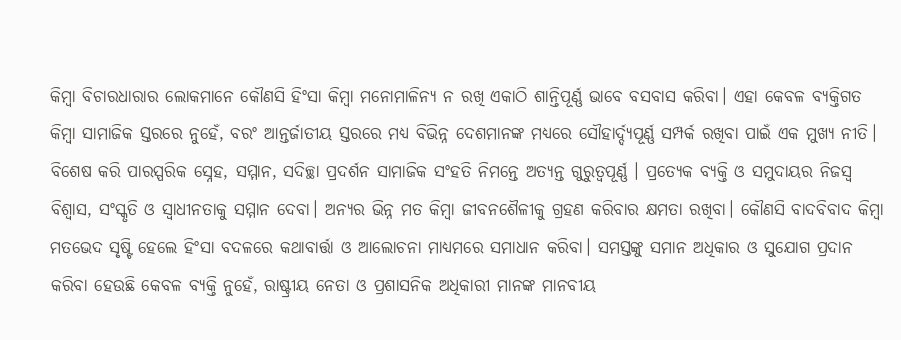କିମ୍ବା ବିଚାରଧାରାର ଲୋକମାନେ କୌଣସି ହିଂସା କିମ୍ବା ମନୋମାଳିନ୍ୟ ନ ରଖି ଏକାଠି ଶାନ୍ତିପୂର୍ଣ୍ଣ ଭାବେ ବସବାସ କରିବା। ଏହା କେବଳ ବ୍ୟକ୍ତିଗତ କିମ୍ବା ସାମାଜିକ ସ୍ତରରେ ନୁହେଁ, ବରଂ ଆନ୍ତର୍ଜାତୀୟ ସ୍ତରରେ ମଧ୍ୟ ବିଭିନ୍ନ ଦେଶମାନଙ୍କ ମଧ୍ୟରେ ସୌହାର୍ଦ୍ଦ୍ୟପୂର୍ଣ୍ଣ ସମ୍ପର୍କ ରଖିବା ପାଇଁ ଏକ ମୁଖ୍ୟ ନୀତି। ବିଶେଷ କରି ପାରସ୍ପରିକ ସ୍ନେହ, ସମ୍ମାନ, ସଦିଚ୍ଛା ପ୍ରଦର୍ଶନ ସାମାଜିକ ସଂହତି ନିମନ୍ତେ ଅତ୍ୟନ୍ତ ଗୁରୁତ୍ୱପୂର୍ଣ୍ଣ । ପ୍ରତ୍ୟେକ ବ୍ୟକ୍ତି ଓ ସମୁଦାୟର ନିଜସ୍ୱ ବିଶ୍ୱାସ, ସଂସ୍କୃତି ଓ ସ୍ୱାଧୀନତାକୁ ସମ୍ମାନ ଦେବା। ଅନ୍ୟର ଭିନ୍ନ ମତ କିମ୍ବା ଜୀବନଶୈଳୀକୁ ଗ୍ରହଣ କରିବାର କ୍ଷମତା ରଖିବା। କୌଣସି ବାଦବିବାଦ କିମ୍ବା ମତଭେଦ ସୃଷ୍ଟି ହେଲେ ହିଂସା ବଦଳରେ କଥାବାର୍ତ୍ତା ଓ ଆଲୋଚନା ମାଧ୍ୟମରେ ସମାଧାନ କରିବା। ସମସ୍ତଙ୍କୁ ସମାନ ଅଧିକାର ଓ ସୁଯୋଗ ପ୍ରଦାନ କରିବା ହେଉଛି କେବଳ ବ୍ୟକ୍ତି ନୁହେଁ, ରାଷ୍ଟ୍ରୀୟ ନେତା ଓ ପ୍ରଶାସନିକ ଅଧିକାରୀ ମାନଙ୍କ ମାନବୀୟ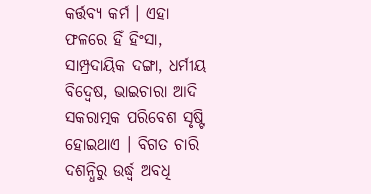କର୍ତ୍ତବ୍ୟ କର୍ମ । ଏହା ଫଳରେ ହିଁ ହିଂସା, ସାମ୍ପ୍ରଦାୟିକ ଦଙ୍ଗା, ଧର୍ମୀୟ ବିଦ୍ୱେଷ, ଭାଇଚାରା ଆଦି ସକରାତ୍ମକ ପରିବେଶ ସୃଷ୍ଟି ହୋଇଥାଏ । ବିଗତ ଚାରି ଦଶନ୍ଧିରୁ ଉର୍ଦ୍ଧ୍ୱ ଅବଧି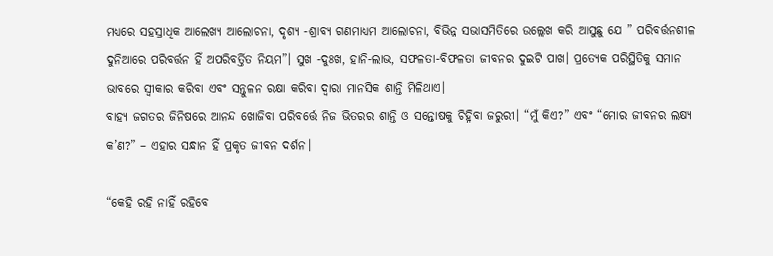ମଧ୍ୟରେ ସହସ୍ରାଧିକ ଆଲେଖ୍ୟ ଆଲୋଚନା, ଦୃଶ୍ୟ -ଶ୍ରାବ୍ୟ ଗଣମାଧ୍ୟମ ଆଲୋଚନା, ବିଭିନ୍ନ ସଭାସମିତିରେ ଉଲ୍ଲେଖ କରି ଆସୁଛୁ ଯେ ” ପରିବର୍ତ୍ତନଶୀଳ ଦୁନିଆରେ ପରିବର୍ତ୍ତନ ହିଁ ଅପରିବର୍ତ୍ତିତ ନିୟମ”। ସୁଖ -ଦୁଃଖ, ହାନି-ଲାଭ, ସଫଳତା-ବିଫଳତା ଜୀବନର ଦୁଇଟି ପାଖ। ପ୍ରତ୍ୟେକ ପରିସ୍ଥିତିକୁ ସମାନ ଭାବରେ ସ୍ୱୀକାର କରିବା ଏବଂ ସନ୍ତୁଳନ ରକ୍ଷା କରିବା ଦ୍ୱାରା ମାନସିକ ଶାନ୍ତି ମିଳିଥାଏ।
ବାହ୍ୟ ଜଗତର ଜିନିଷରେ ଆନନ୍ଦ ଖୋଜିବା ପରିବର୍ତ୍ତେ ନିଜ ଭିତରର ଶାନ୍ତି ଓ ସନ୍ତୋଷକୁ ଚିହ୍ନିବା ଜରୁରୀ। “ମୁଁ କିଏ?” ଏବଂ “ମୋର ଜୀବନର ଲକ୍ଷ୍ୟ କ’ଣ?” – ଏହାର ସନ୍ଧାନ ହିଁ ପ୍ରକୃତ ଜୀବନ ଦର୍ଶନ।

“କେହି ରହି ନାହିଁ ରହିବେ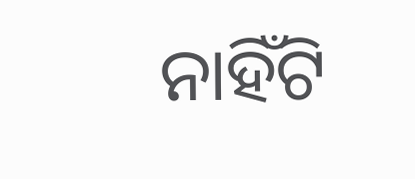ନାହିଁଟି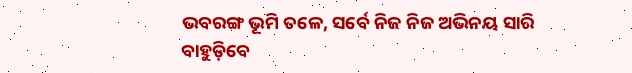ଭବରଙ୍ଗ ଭୂମି ତଳେ, ସର୍ବେ ନିଜ ନିଜ ଅଭିନୟ ସାରି ବାହୁଡ଼ିବେ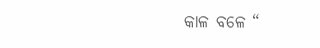କାଳ ବଳେ “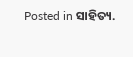Posted in ସାହିତ୍ୟ.